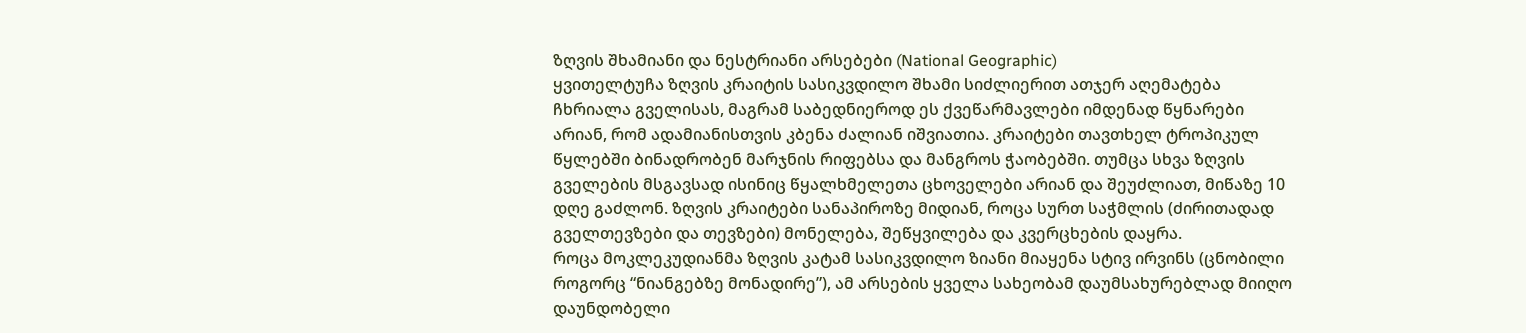ზღვის შხამიანი და ნესტრიანი არსებები (National Geographic)
ყვითელტუჩა ზღვის კრაიტის სასიკვდილო შხამი სიძლიერით ათჯერ აღემატება ჩხრიალა გველისას, მაგრამ საბედნიეროდ ეს ქვეწარმავლები იმდენად წყნარები არიან, რომ ადამიანისთვის კბენა ძალიან იშვიათია. კრაიტები თავთხელ ტროპიკულ წყლებში ბინადრობენ მარჯნის რიფებსა და მანგროს ჭაობებში. თუმცა სხვა ზღვის გველების მსგავსად ისინიც წყალხმელეთა ცხოველები არიან და შეუძლიათ, მიწაზე 10 დღე გაძლონ. ზღვის კრაიტები სანაპიროზე მიდიან, როცა სურთ საჭმლის (ძირითადად გველთევზები და თევზები) მონელება, შეწყვილება და კვერცხების დაყრა.
როცა მოკლეკუდიანმა ზღვის კატამ სასიკვდილო ზიანი მიაყენა სტივ ირვინს (ცნობილი როგორც “ნიანგებზე მონადირე”), ამ არსების ყველა სახეობამ დაუმსახურებლად მიიღო დაუნდობელი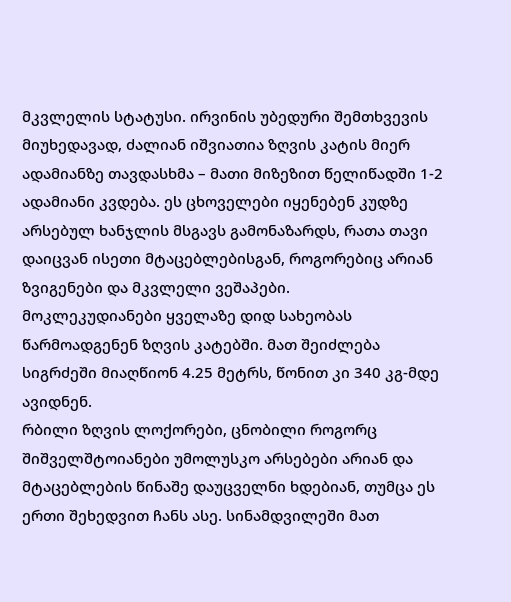მკვლელის სტატუსი. ირვინის უბედური შემთხვევის მიუხედავად, ძალიან იშვიათია ზღვის კატის მიერ ადამიანზე თავდასხმა – მათი მიზეზით წელიწადში 1-2 ადამიანი კვდება. ეს ცხოველები იყენებენ კუდზე არსებულ ხანჯლის მსგავს გამონაზარდს, რათა თავი დაიცვან ისეთი მტაცებლებისგან, როგორებიც არიან ზვიგენები და მკვლელი ვეშაპები.
მოკლეკუდიანები ყველაზე დიდ სახეობას წარმოადგენენ ზღვის კატებში. მათ შეიძლება სიგრძეში მიაღწიონ 4.25 მეტრს, წონით კი 340 კგ-მდე ავიდნენ.
რბილი ზღვის ლოქორები, ცნობილი როგორც შიშველშტოიანები უმოლუსკო არსებები არიან და მტაცებლების წინაშე დაუცველნი ხდებიან, თუმცა ეს ერთი შეხედვით ჩანს ასე. სინამდვილეში მათ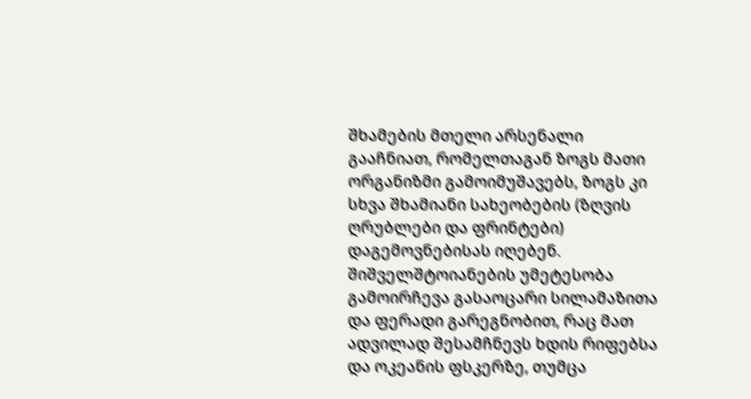შხამების მთელი არსენალი გააჩნიათ, რომელთაგან ზოგს მათი ორგანიზმი გამოიმუშავებს, ზოგს კი სხვა შხამიანი სახეობების (ზღვის ღრუბლები და ფრინტები) დაგემოვნებისას იღებენ. შიშველშტოიანების უმეტესობა გამოირჩევა გასაოცარი სილამაზითა და ფერადი გარეგნობით, რაც მათ ადვილად შესამჩნევს ხდის რიფებსა და ოკეანის ფსკერზე, თუმცა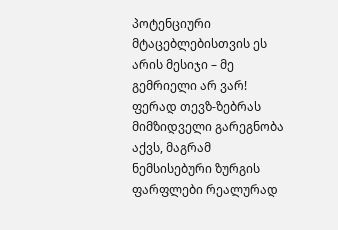პოტენციური მტაცებლებისთვის ეს არის მესიჯი – მე გემრიელი არ ვარ!
ფერად თევზ-ზებრას მიმზიდველი გარეგნობა აქვს, მაგრამ ნემსისებური ზურგის ფარფლები რეალურად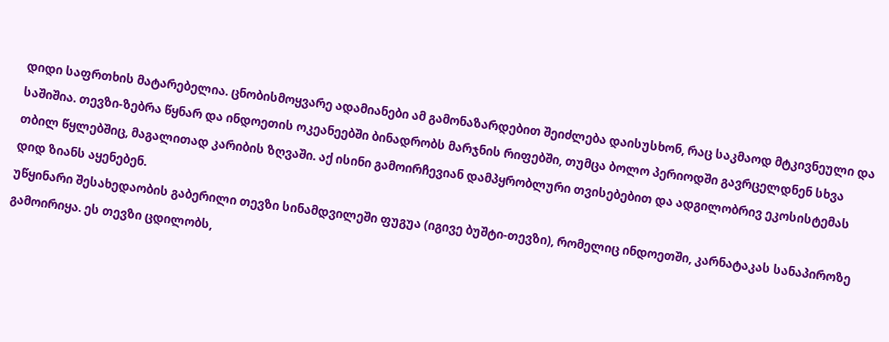დიდი საფრთხის მატარებელია. ცნობისმოყვარე ადამიანები ამ გამონაზარდებით შეიძლება დაისუსხონ, რაც საკმაოდ მტკივნეული და საშიშია. თევზი-ზებრა წყნარ და ინდოეთის ოკეანეებში ბინადრობს მარჯნის რიფებში, თუმცა ბოლო პერიოდში გავრცელდნენ სხვა თბილ წყლებშიც, მაგალითად კარიბის ზღვაში. აქ ისინი გამოირჩევიან დამპყრობლური თვისებებით და ადგილობრივ ეკოსისტემას დიდ ზიანს აყენებენ.
უწყინარი შესახედაობის გაბერილი თევზი სინამდვილეში ფუგუა (იგივე ბუშტი-თევზი), რომელიც ინდოეთში, კარნატაკას სანაპიროზე გამოირიყა. ეს თევზი ცდილობს,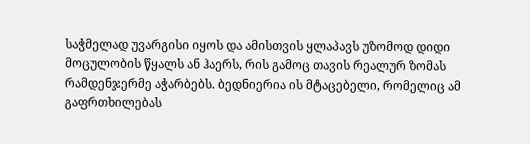საჭმელად უვარგისი იყოს და ამისთვის ყლაპავს უზომოდ დიდი მოცულობის წყალს ან ჰაერს, რის გამოც თავის რეალურ ზომას რამდენჯერმე აჭარბებს. ბედნიერია ის მტაცებელი, რომელიც ამ გაფრთხილებას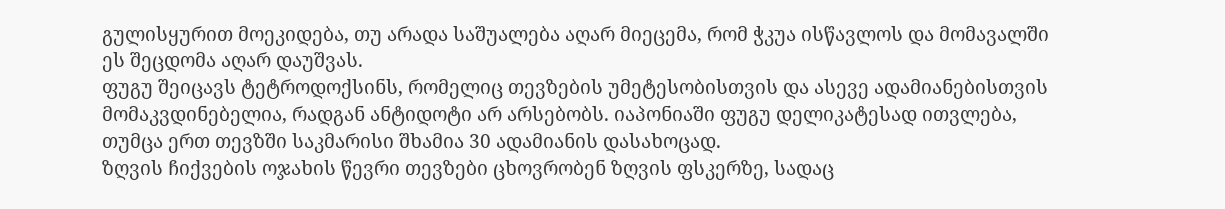გულისყურით მოეკიდება, თუ არადა საშუალება აღარ მიეცემა, რომ ჭკუა ისწავლოს და მომავალში ეს შეცდომა აღარ დაუშვას.
ფუგუ შეიცავს ტეტროდოქსინს, რომელიც თევზების უმეტესობისთვის და ასევე ადამიანებისთვის მომაკვდინებელია, რადგან ანტიდოტი არ არსებობს. იაპონიაში ფუგუ დელიკატესად ითვლება, თუმცა ერთ თევზში საკმარისი შხამია 30 ადამიანის დასახოცად.
ზღვის ჩიქვების ოჯახის წევრი თევზები ცხოვრობენ ზღვის ფსკერზე, სადაც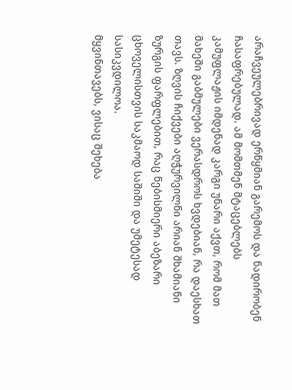არაჩვეულებრივად ერწყმიან გარემოს და ნადირობენ ჩასაფრებულად. ამ მომთმენ მტაცებლებს კამუფლაჟის იმდენად კარგი უნარი აქვთ, რომ მათ მახეში გაბმულები ვერასდროს ხვდებიან, რა დაესხათ თავს. ზღვის ჩიქვები აღჭურვილნი არიან შხამიანი ზურგის ფარფლებით, რაც ნებისმიერი აბეზარი ცხოველისთვის საკმაოდ საშიში და უმეტესად სასიკვდილოა.
მყვინთავებს, ვისაც შეხება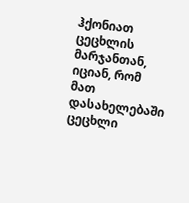ჰქონიათ ცეცხლის მარჯანთან, იციან, რომ მათ დასახელებაში ცეცხლი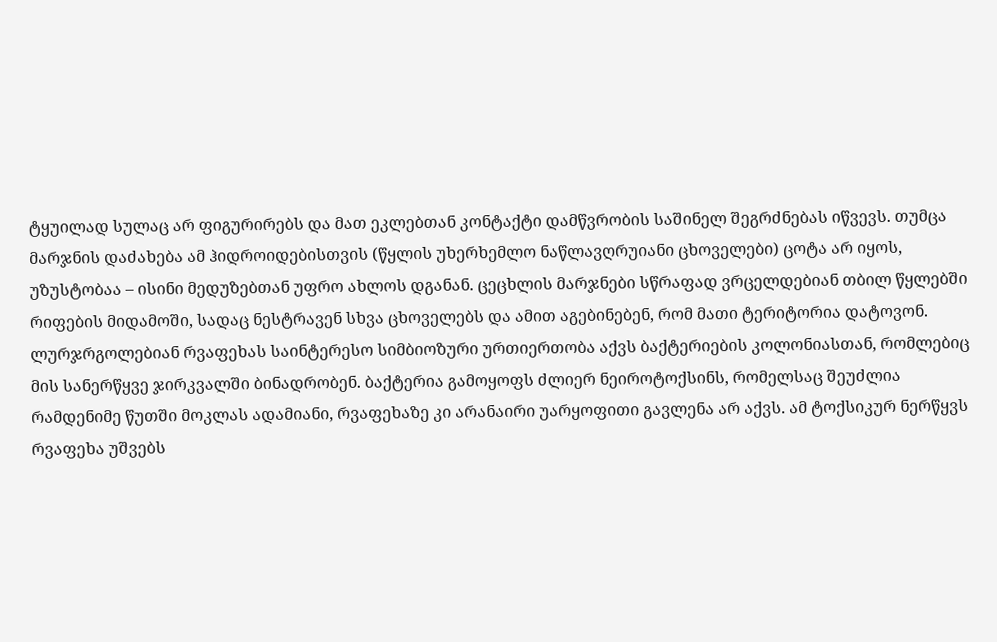ტყუილად სულაც არ ფიგურირებს და მათ ეკლებთან კონტაქტი დამწვრობის საშინელ შეგრძნებას იწვევს. თუმცა მარჯნის დაძახება ამ ჰიდროიდებისთვის (წყლის უხერხემლო ნაწლავღრუიანი ცხოველები) ცოტა არ იყოს, უზუსტობაა – ისინი მედუზებთან უფრო ახლოს დგანან. ცეცხლის მარჯნები სწრაფად ვრცელდებიან თბილ წყლებში რიფების მიდამოში, სადაც ნესტრავენ სხვა ცხოველებს და ამით აგებინებენ, რომ მათი ტერიტორია დატოვონ.
ლურჯრგოლებიან რვაფეხას საინტერესო სიმბიოზური ურთიერთობა აქვს ბაქტერიების კოლონიასთან, რომლებიც მის სანერწყვე ჯირკვალში ბინადრობენ. ბაქტერია გამოყოფს ძლიერ ნეიროტოქსინს, რომელსაც შეუძლია რამდენიმე წუთში მოკლას ადამიანი, რვაფეხაზე კი არანაირი უარყოფითი გავლენა არ აქვს. ამ ტოქსიკურ ნერწყვს რვაფეხა უშვებს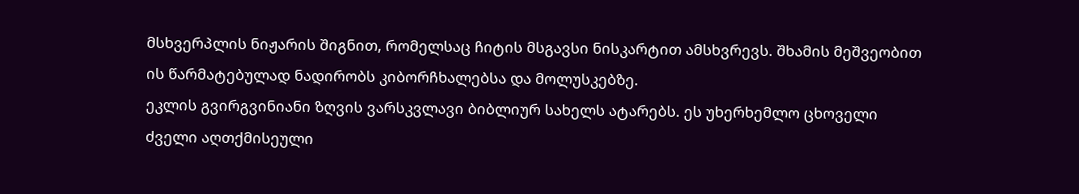მსხვერპლის ნიჟარის შიგნით, რომელსაც ჩიტის მსგავსი ნისკარტით ამსხვრევს. შხამის მეშვეობით ის წარმატებულად ნადირობს კიბორჩხალებსა და მოლუსკებზე.
ეკლის გვირგვინიანი ზღვის ვარსკვლავი ბიბლიურ სახელს ატარებს. ეს უხერხემლო ცხოველი ძველი აღთქმისეული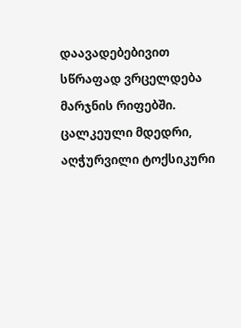დაავადებებივით სწრაფად ვრცელდება მარჯნის რიფებში. ცალკეული მდედრი, აღჭურვილი ტოქსიკური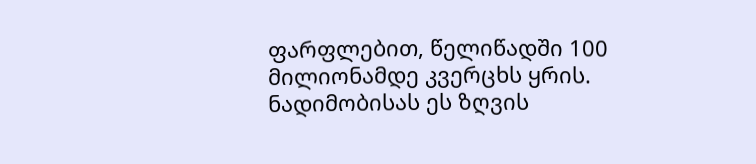ფარფლებით, წელიწადში 100 მილიონამდე კვერცხს ყრის. ნადიმობისას ეს ზღვის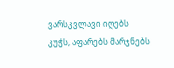ვარსკვლავი იღებს კუჭს, აფარებს მარჯნებს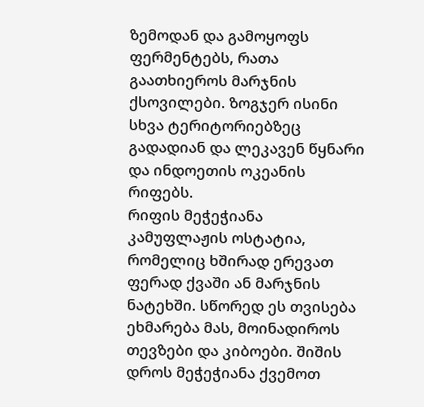ზემოდან და გამოყოფს ფერმენტებს, რათა გაათხიეროს მარჯნის ქსოვილები. ზოგჯერ ისინი სხვა ტერიტორიებზეც გადადიან და ლეკავენ წყნარი და ინდოეთის ოკეანის რიფებს.
რიფის მეჭეჭიანა კამუფლაჟის ოსტატია, რომელიც ხშირად ერევათ ფერად ქვაში ან მარჯნის ნატეხში. სწორედ ეს თვისება ეხმარება მას, მოინადიროს თევზები და კიბოები. შიშის დროს მეჭეჭიანა ქვემოთ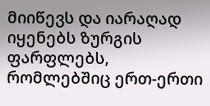მიიწევს და იარაღად იყენებს ზურგის ფარფლებს, რომლებშიც ერთ-ერთი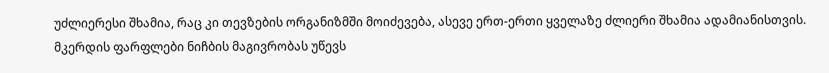უძლიერესი შხამია, რაც კი თევზების ორგანიზმში მოიძევება, ასევე ერთ-ერთი ყველაზე ძლიერი შხამია ადამიანისთვის.
მკერდის ფარფლები ნიჩბის მაგივრობას უწევს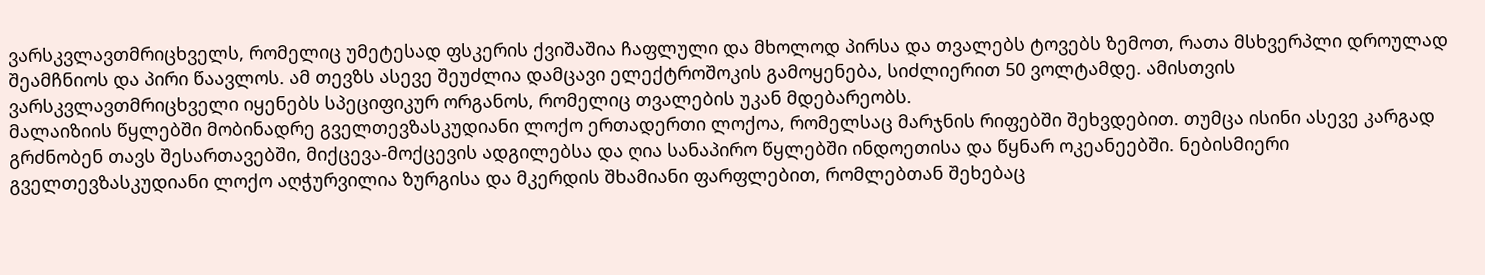ვარსკვლავთმრიცხველს, რომელიც უმეტესად ფსკერის ქვიშაშია ჩაფლული და მხოლოდ პირსა და თვალებს ტოვებს ზემოთ, რათა მსხვერპლი დროულად შეამჩნიოს და პირი წაავლოს. ამ თევზს ასევე შეუძლია დამცავი ელექტროშოკის გამოყენება, სიძლიერით 50 ვოლტამდე. ამისთვის ვარსკვლავთმრიცხველი იყენებს სპეციფიკურ ორგანოს, რომელიც თვალების უკან მდებარეობს.
მალაიზიის წყლებში მობინადრე გველთევზასკუდიანი ლოქო ერთადერთი ლოქოა, რომელსაც მარჯნის რიფებში შეხვდებით. თუმცა ისინი ასევე კარგად გრძნობენ თავს შესართავებში, მიქცევა-მოქცევის ადგილებსა და ღია სანაპირო წყლებში ინდოეთისა და წყნარ ოკეანეებში. ნებისმიერი გველთევზასკუდიანი ლოქო აღჭურვილია ზურგისა და მკერდის შხამიანი ფარფლებით, რომლებთან შეხებაც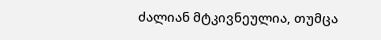ძალიან მტკივნეულია, თუმცა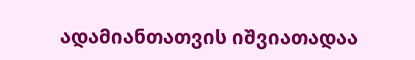ადამიანთათვის იშვიათადაა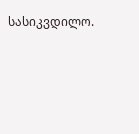სასიკვდილო.